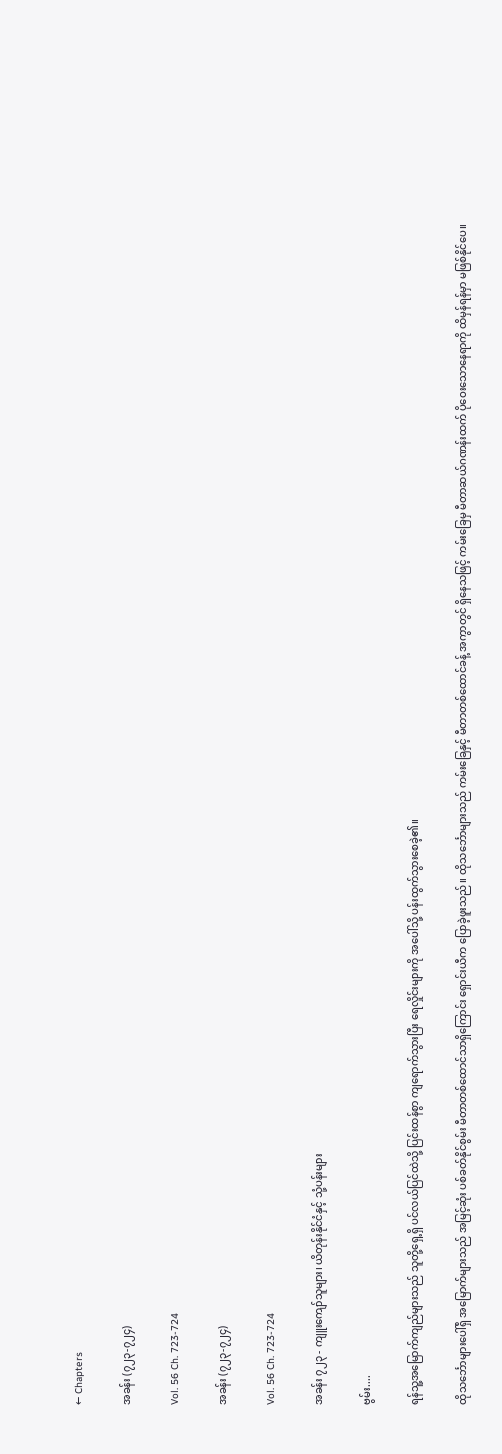← Chapters

အခန်း (၇၂၃-၇၂၄)

Vol. 56 Ch. 723-724

အခန်း (၇၂၃-၇၂၄)

Vol. 56 Ch. 723-724

အခန်း ၇၂၃ - ကျူးကျော်သူများ၊ ယိတုန်းနိုင်ငံနှင့် သုံ့ပန်းများ

ဗွမ်း....

ရန်သူ့အမြောက်ကျည်များသည် သူတို့ရှေ့ရှိ ပင်လယ်ပြင်ထဲသို့ ပြင်းထန်စွာ ကျရောက်သွားပြီး ရေလှိုင်းများကို အပေါ်သို့ ပန်းထွက်သွားစေခဲ့၏။

ထိုသင်္ဘောများပေါ်ရှိ အမြောက်များသည် အမြင့်ဆုံး ပစ်ခတ်နိုင်စွမ်း မီတာတစ်ထောင်သာရှိကြောင်း ရှောင်းယီက ပြောခဲ့ဖူးသည်။ ထိုသင်္ဘောများသည် ကမ်းခြေနှင့် မီတာတစ်ထောင်ခန့် အကွာတွင် ရှိနေသဖြင့် ကမ်းခြေမှ မီတာဆယ်ဂဏန်းထက် ပိုဝေးသောနေရာကို ထိမှန်ရန်မှာ မဖြစ်နိုင်ပေ။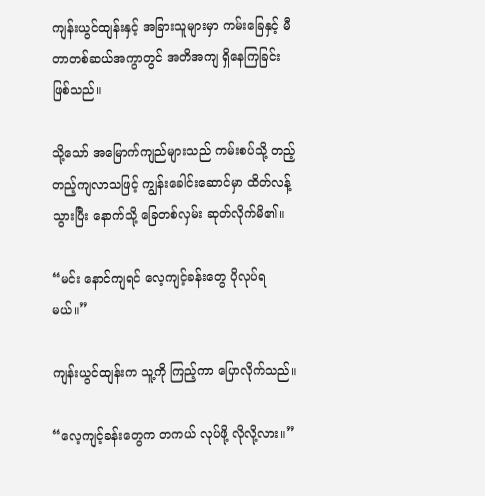ကျန်းယွင်ထျန်းနှင့် အခြားသူများမှာ ကမ်းခြေနှင့် မီတာတစ်ဆယ်အကွာတွင် အတိအကျ ရှိနေကြခြင်း ဖြစ်သည်။

သို့သော် အမြောက်ကျည်များသည် ကမ်းစပ်သို့ တည့်တည့်ကျလာသဖြင့် ကျွန်းခေါင်းဆောင်မှာ ထိတ်လန့်သွားပြီး နောက်သို့ ခြေတစ်လှမ်း ဆုတ်လိုက်မိ၏။

“မင်း နောင်ကျရင် လေ့ကျင့်ခန်းတွေ ပိုလုပ်ရမယ်။”

ကျန်းယွင်ထျန်းက သူ့ကို ကြည့်ကာ ပြောလိုက်သည်။

“လေ့ကျင့်ခန်းတွေက တကယ် လုပ်ဖို့ လိုလို့လား။”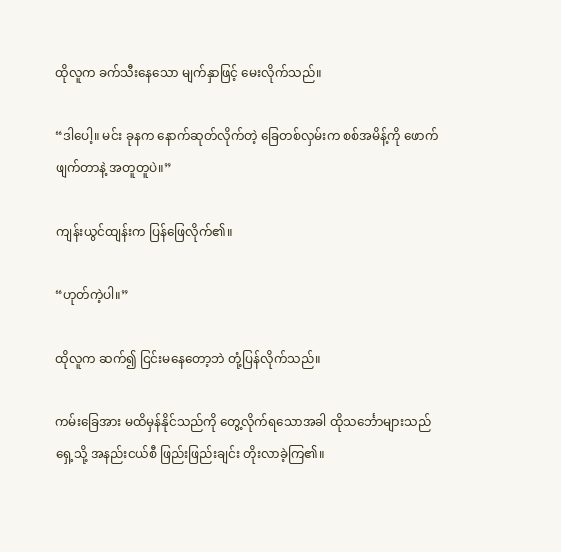ထိုလူက ခက်သီးနေသော မျက်နှာဖြင့် မေးလိုက်သည်။

“ဒါပေါ့။ မင်း ခုနက နောက်ဆုတ်လိုက်တဲ့ ခြေတစ်လှမ်းက စစ်အမိန့်ကို ဖောက်ဖျက်တာနဲ့ အတူတူပဲ။”

ကျန်းယွင်ထျန်းက ပြန်ဖြေလိုက်၏။

“ဟုတ်ကဲ့ပါ။”

ထိုလူက ဆက်၍ ငြင်းမနေတော့ဘဲ တုံ့ပြန်လိုက်သည်။

ကမ်းခြေအား မထိမှန်နိုင်သည်ကို တွေ့လိုက်ရသောအခါ ထိုသင်္ဘောများသည် ရှေ့သို့ အနည်းငယ်စီ ဖြည်းဖြည်းချင်း တိုးလာခဲ့ကြ၏။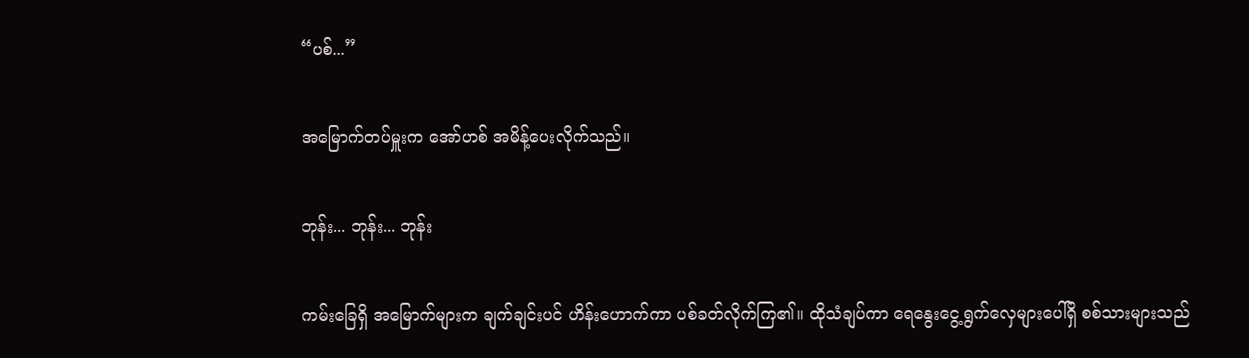“ပစ်...”

အမြောက်တပ်မှူးက အော်ဟစ် အမိန့်ပေးလိုက်သည်။

ဘုန်း... ဘုန်း... ဘုန်း

ကမ်းခြေရှိ အမြောက်များက ချက်ချင်းပင် ဟိန်းဟောက်ကာ ပစ်ခတ်လိုက်ကြ၏။ ထိုသံချပ်ကာ ရေနွေးငွေ့ရွက်လှေများပေါ်ရှိ စစ်သားများသည်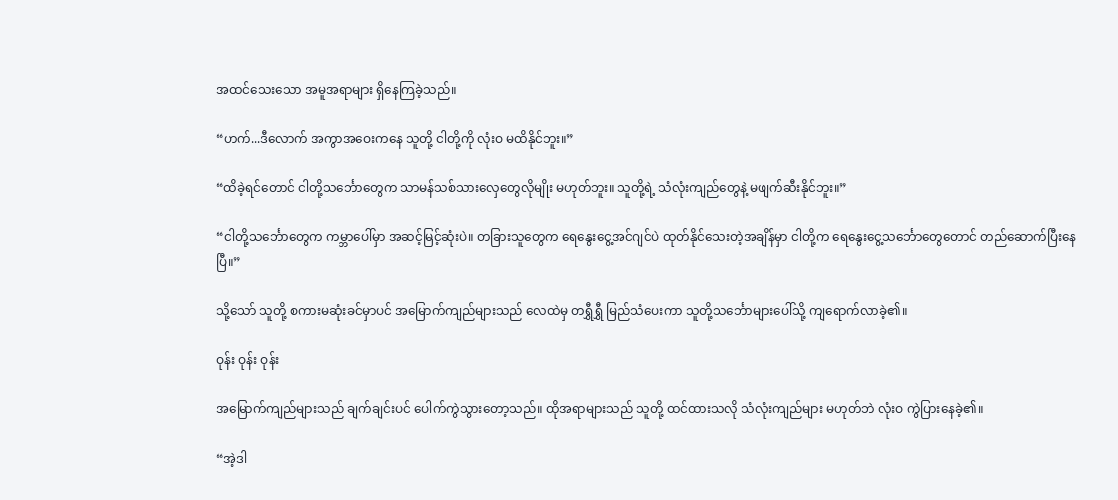အထင်သေးသော အမူအရာများ ရှိနေကြခဲ့သည်။

“ဟက်...ဒီလောက် အကွာအဝေးကနေ သူတို့ ငါတို့ကို လုံးဝ မထိနိုင်ဘူး။”

“ထိခဲ့ရင်တောင် ငါတို့သင်္ဘောတွေက သာမန်သစ်သားလှေတွေလိုမျိုး မဟုတ်ဘူး။ သူတို့ရဲ့ သံလုံးကျည်တွေနဲ့ မဖျက်ဆီးနိုင်ဘူး။”

“ငါတို့သင်္ဘောတွေက ကမ္ဘာပေါ်မှာ အဆင့်မြင့်ဆုံးပဲ။ တခြားသူတွေက ရေနွေးငွေ့အင်ဂျင်ပဲ ထုတ်နိုင်သေးတဲ့အချိန်မှာ ငါတို့က ရေနွေးငွေ့သင်္ဘောတွေတောင် တည်ဆောက်ပြီးနေပြီ။”

သို့သော် သူတို့ စကားမဆုံးခင်မှာပင် အမြောက်ကျည်များသည် လေထဲမှ တရွှီရွှီ မြည်သံပေးကာ သူတို့သင်္ဘောများပေါ်သို့ ကျရောက်လာခဲ့၏။

ဝုန်း ဝုန်း ဝုန်း

အမြောက်ကျည်များသည် ချက်ချင်းပင် ပေါက်ကွဲသွားတော့သည်။ ထိုအရာများသည် သူတို့ ထင်ထားသလို သံလုံးကျည်များ မဟုတ်ဘဲ လုံးဝ ကွဲပြားနေခဲ့၏။

“အဲ့ဒါ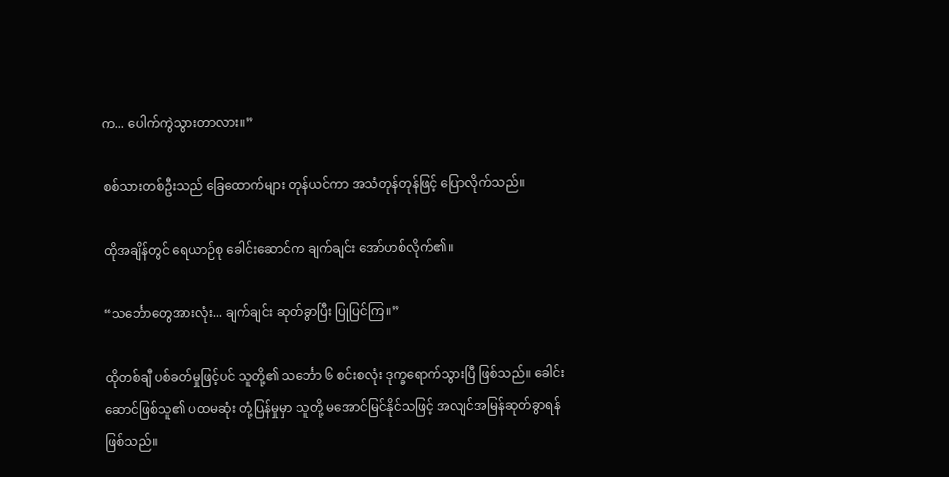က... ပေါက်ကွဲသွားတာလား။”

စစ်သားတစ်ဦးသည် ခြေထောက်များ တုန်ယင်ကာ အသံတုန်တုန်ဖြင့် ပြောလိုက်သည်။

ထိုအချိန်တွင် ရေယာဉ်စု ခေါင်းဆောင်က ချက်ချင်း အော်ဟစ်လိုက်၏။

“သင်္ဘောတွေအားလုံး... ချက်ချင်း ဆုတ်ခွာပြီး ပြုပြင်ကြ။”

ထိုတစ်ချီ ပစ်ခတ်မှုဖြင့်ပင် သူတို့၏ သင်္ဘော ၆ စင်းစလုံး ဒုက္ခရောက်သွားပြီ ဖြစ်သည်။ ခေါင်းဆောင်ဖြစ်သူ၏ ပထမဆုံး တုံ့ပြန်မှုမှာ သူတို့ မအောင်မြင်နိုင်သဖြင့် အလျင်အမြန်ဆုတ်ခွာရန် ဖြစ်သည်။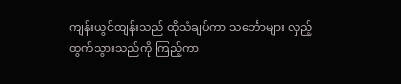ကျန်းယွင်ထျန်းသည် ထိုသံချပ်ကာ သင်္ဘောများ လှည့်ထွက်သွားသည်ကို ကြည့်ကာ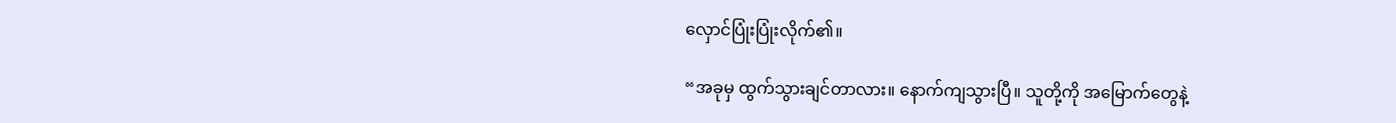လှောင်ပြုံးပြုံးလိုက်၏။

“အခုမှ ထွက်သွားချင်တာလား။ နောက်ကျသွားပြီ။ သူတို့ကို အမြောက်တွေနဲ့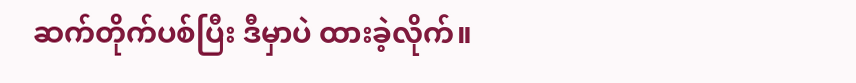ဆက်တိုက်ပစ်ပြီး ဒီမှာပဲ ထားခဲ့လိုက်။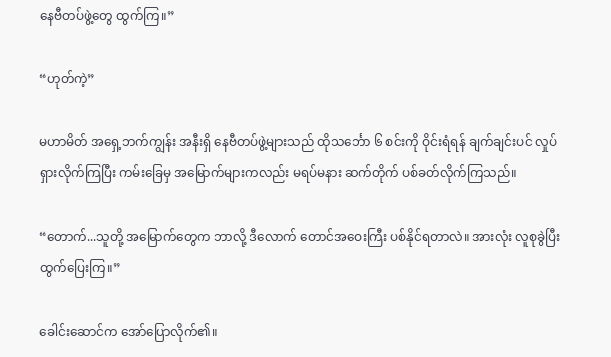နေဗီတပ်ဖွဲ့တွေ ထွက်ကြ။”

“ဟုတ်ကဲ့”

မဟာမိတ် အရှေ့ဘက်ကျွန်း အနီးရှိ နေဗီတပ်ဖွဲ့များသည် ထိုသင်္ဘော ၆ စင်းကို ဝိုင်းရံရန် ချက်ချင်းပင် လှုပ်ရှားလိုက်ကြပြီး ကမ်းခြေမှ အမြောက်များကလည်း မရပ်မနား ဆက်တိုက် ပစ်ခတ်လိုက်ကြသည်။

“တောက်...သူတို့ အမြောက်တွေက ဘာလို့ ဒီလောက် တောင်အဝေးကြီး ပစ်နိုင်ရတာလဲ။ အားလုံး လူစုခွဲပြီး ထွက်ပြေးကြ။”

ခေါင်းဆောင်က အော်ပြောလိုက်၏။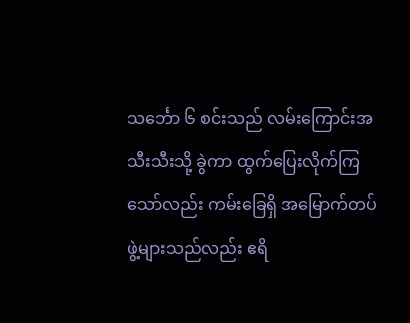သင်္ဘော ၆ စင်းသည် လမ်းကြောင်းအသီးသီးသို့ ခွဲကာ ထွက်ပြေးလိုက်ကြသော်လည်း ကမ်းခြေရှိ အမြောက်တပ်ဖွဲ့များသည်လည်း ဧရိ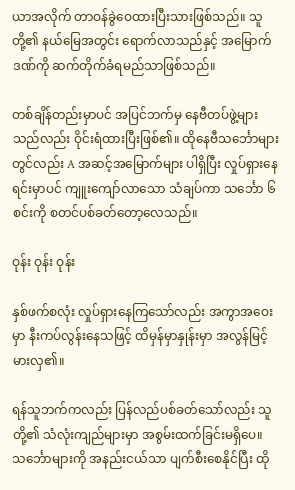ယာအလိုက် တာဝန်ခွဲဝေထားပြီးသားဖြစ်သည်။ သူတို့၏ နယ်မြေအတွင်း ရောက်လာသည်နှင့် အမြောက်ဒဏ်ကို ဆက်တိုက်ခံရမည်သာဖြစ်သည်။

တစ်ချိန်တည်းမှာပင် အပြင်ဘက်မှ နေဗီတပ်ဖွဲ့များသည်လည်း ဝိုင်းရံထားပြီးဖြစ်၏။ ထိုနေဗီသင်္ဘောများတွင်လည်း A အဆင့်အမြောက်များ ပါရှိပြီး လှုပ်ရှားနေရင်းမှာပင် ကျူးကျော်လာသော သံချပ်ကာ သင်္ဘော ၆ စင်းကို စတင်ပစ်ခတ်တော့လေသည်။

ဝုန်း ဝုန်း ဝုန်း

နှစ်ဖက်စလုံး လှုပ်ရှားနေကြသော်လည်း အကွာအဝေးမှာ နီးကပ်လွန်းနေသဖြင့် ထိမှန်မှာနှုန်းမှာ အလွန်မြင့်မားလှ၏။

ရန်သူဘက်ကလည်း ပြန်လည်ပစ်ခတ်သော်လည်း သူတို့၏ သံလုံးကျည်များမှာ အစွမ်းထက်ခြင်းမရှိပေ။ သင်္ဘောများကို အနည်းငယ်သာ ပျက်စီးစေနိုင်ပြီး ထို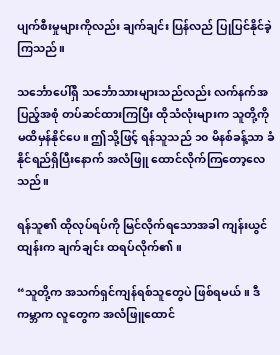ပျက်စီးမှုများကိုလည်း ချက်ချင်း ပြန်လည် ပြုပြင်နိုင်ခဲ့ကြသည်။

သင်္ဘောပေါ်ရှိ သင်္ဘောသားများသည်လည်း လက်နက်အပြည့်အစုံ တပ်ဆင်ထားကြပြီး ထိုသံလုံးများက သူတို့ကို မထိမှန်နိုင်ပေ။ ဤသို့ဖြင့် ရန်သူသည် ၁၀ မိနစ်ခန့်သာ ခံနိုင်ရည်ရှိပြီးနောက် အလံဖြူ ထောင်လိုက်ကြတော့လေသည်။

ရန်သူ၏ ထိုလုပ်ရပ်ကို မြင်လိုက်ရသောအခါ ကျန်းယွင်ထျန်းက ချက်ချင်း ထရပ်လိုက်၏။

“သူတို့က အသက်ရှင်ကျန်ရစ်သူတွေပဲ ဖြစ်ရမယ်။ ဒီကမ္ဘာက လူတွေက အလံဖြူထောင်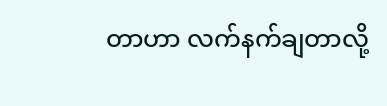တာဟာ လက်နက်ချတာလို့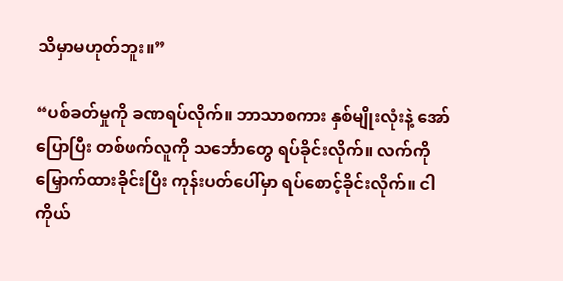သိမှာမဟုတ်ဘူး။”

“ပစ်ခတ်မှုကို ခဏရပ်လိုက်။ ဘာသာစကား နှစ်မျိုးလုံးနဲ့ အော်ပြောပြီး တစ်ဖက်လူကို သင်္ဘောတွေ ရပ်ခိုင်းလိုက်။ လက်ကို မြှောက်ထားခိုင်းပြီး ကုန်းပတ်ပေါ်မှာ ရပ်စောင့်ခိုင်းလိုက်။ ငါ ကိုယ်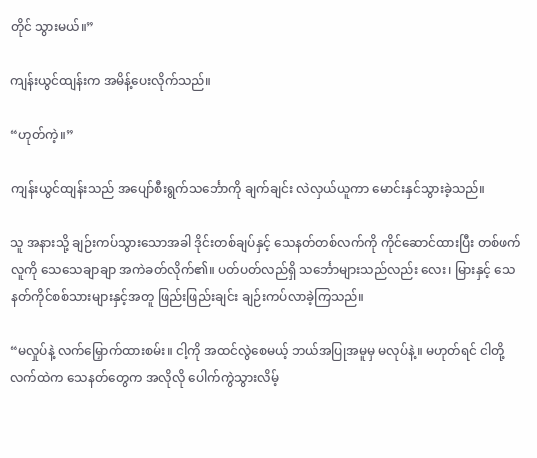တိုင် သွားမယ်။”

ကျန်းယွင်ထျန်းက အမိန့်ပေးလိုက်သည်။

“ဟုတ်ကဲ့။”

ကျန်းယွင်ထျန်းသည် အပျော်စီးရွက်သင်္ဘောကို ချက်ချင်း လဲလှယ်ယူကာ မောင်းနှင်သွားခဲ့သည်။

သူ အနားသို့ ချဉ်းကပ်သွားသောအခါ ဒိုင်းတစ်ချပ်နှင့် သေနတ်တစ်လက်ကို ကိုင်ဆောင်ထားပြီး တစ်ဖက်လူကို သေသေချာချာ အကဲခတ်လိုက်၏။ ပတ်ပတ်လည်ရှိ သင်္ဘောများသည်လည်း လေး၊ မြားနှင့် သေနတ်ကိုင်စစ်သားများနှင့်အတူ ဖြည်းဖြည်းချင်း ချဉ်းကပ်လာခဲ့ကြသည်။

“မလှုပ်နဲ့ လက်မြှောက်ထားစမ်း။ ငါ့ကို အထင်လွဲစေမယ့် ဘယ်အပြုအမူမှ မလုပ်နဲ့။ မဟုတ်ရင် ငါတို့လက်ထဲက သေနတ်တွေက အလိုလို ပေါက်ကွဲသွားလိမ့်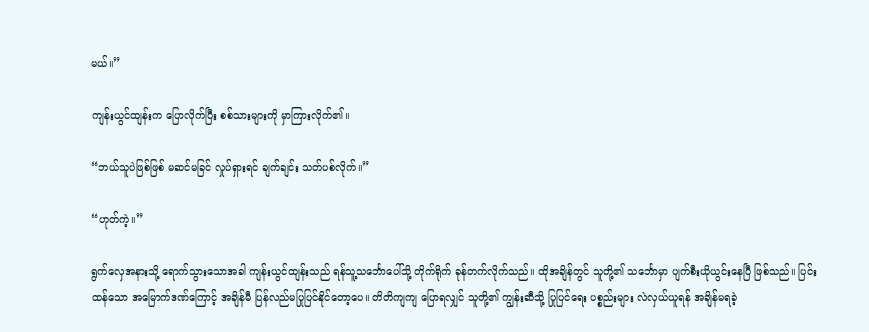မယ်။”

ကျန်းယွင်ထျန်းက ပြောလိုက်ပြီး စစ်သားများကို မှာကြားလိုက်၏။

“ဘယ်သူပဲဖြစ်ဖြစ် မဆင်မခြင် လှုပ်ရှားရင် ချက်ချင်း သတ်ပစ်လိုက်။”

“ဟုတ်ကဲ့။”

ရွက်လှေအနားသို့ ရောက်သွားသောအခါ ကျန်းယွင်ထျန်းသည် ရန်သူ့သင်္ဘောပေါ်သို့ တိုက်ရိုက် ခုန်တက်လိုက်သည်။ ထိုအချိန်တွင် သူတို့၏ သင်္ဘောမှာ ပျက်စီးယိုယွင်းနေပြီ ဖြစ်သည်။ ပြင်းထန်သော အမြောက်ဒဏ်ကြောင့် အချိန်မီ ပြန်လည်မပြုပြင်နိုင်တော့ပေ။ တိတိကျကျ ပြောရလျှင် သူတို့၏ ကျွန်းဆီသို့ ပြုပြင်ရေး ပစ္စည်းများ လဲလှယ်ယူရန် အချိန်မရခဲ့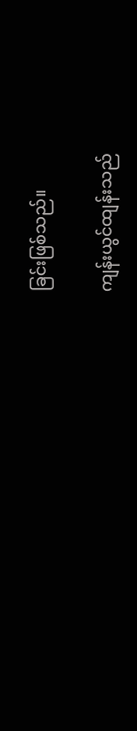ခြင်းဖြစ်သည်။

ကျန်းယွင်ထျန်းသည်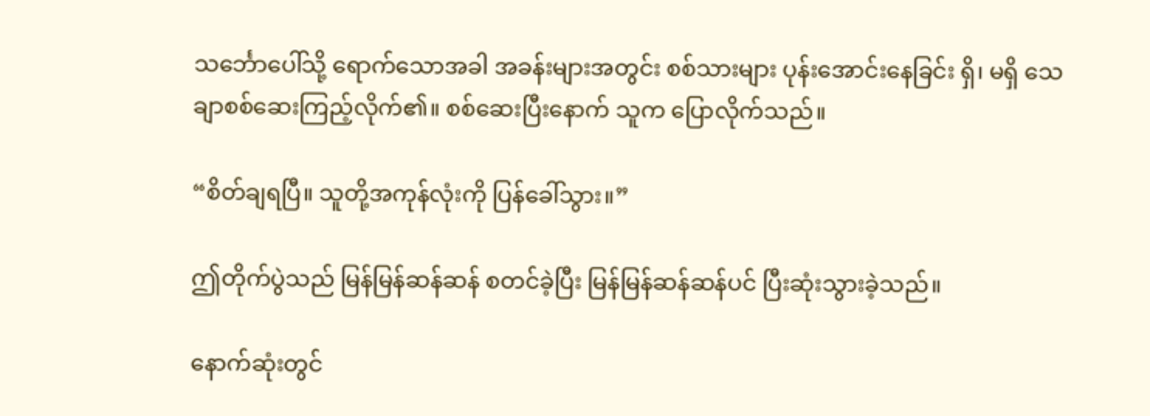သင်္ဘောပေါ်သို့ ရောက်သောအခါ အခန်းများအတွင်း စစ်သားများ ပုန်းအောင်းနေခြင်း ရှိ၊ မရှိ သေချာစစ်ဆေးကြည့်လိုက်၏။ စစ်ဆေးပြီးနောက် သူက ပြောလိုက်သည်။

“စိတ်ချရပြီ။ သူတို့အကုန်လုံးကို ပြန်ခေါ်သွား။”

ဤတိုက်ပွဲသည် မြန်မြန်ဆန်ဆန် စတင်ခဲ့ပြီး မြန်မြန်ဆန်ဆန်ပင် ပြီးဆုံးသွားခဲ့သည်။

နောက်ဆုံးတွင်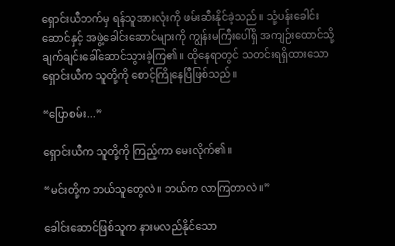ရှောင်းယီဘက်မှ ရန်သူအားလုံးကို ဖမ်းဆီးနိုင်ခဲ့သည်။ သုံ့ပန်းခေါင်းဆောင်နှင့် အဖွဲ့ခေါင်းဆောင်များကို ကျွန်းမကြီးပေါ်ရှိ အကျဉ်းထောင်သို့ ချက်ချင်းခေါ်ဆောင်သွားခဲ့ကြ၏။ ထိုနေရာတွင် သတင်းရရှိထားသော ရှောင်းယီက သူတို့ကို စောင့်ကြိုနေပြီဖြစ်သည်။

“ပြောစမ်း...”

ရှောင်းယီက သူတို့ကို ကြည့်ကာ မေးလိုက်၏။

“မင်းတို့က ဘယ်သူတွေလဲ။ ဘယ်က လာကြတာလဲ။”

ခေါင်းဆောင်ဖြစ်သူက နားမလည်နိုင်သော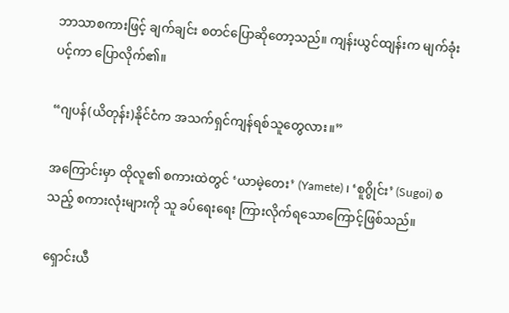ဘာသာစကားဖြင့် ချက်ချင်း စတင်ပြောဆိုတော့သည်။ ကျန်းယွင်ထျန်းက မျက်ခုံးပင့်ကာ ပြောလိုက်၏။

“ဂျပန်(ယိတုန်း)နိုင်ငံက အသက်ရှင်ကျန်ရစ်သူတွေလား။”

အကြောင်းမှာ ထိုလူ၏ စကားထဲတွင် ‘ယာမဲ့တေး’ (Yamete) ၊ ‘စူဂွိုင်း’ (Sugoi) စသည့် စကားလုံးများကို သူ ခပ်ရေးရေး ကြားလိုက်ရသောကြောင့်ဖြစ်သည်။

ရှောင်းယီ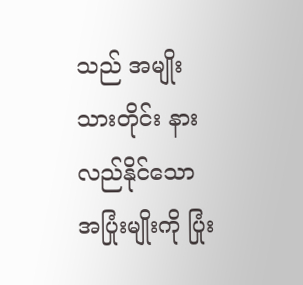သည် အမျိုးသားတိုင်း နားလည်နိုင်သော အပြုံးမျိုးကို ပြုံး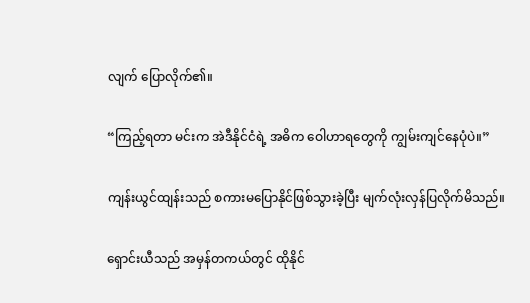လျက် ပြောလိုက်၏။

“ကြည့်ရတာ မင်းက အဲဒီနိုင်ငံရဲ့ အဓိက ဝေါဟာရတွေကို ကျွမ်းကျင်နေပုံပဲ။”

ကျန်းယွင်ထျန်းသည် စကားမပြောနိုင်ဖြစ်သွားခဲ့ပြီး မျက်လုံးလှန်ပြလိုက်မိသည်။

ရှောင်းယီသည် အမှန်တကယ်တွင် ထိုနိုင်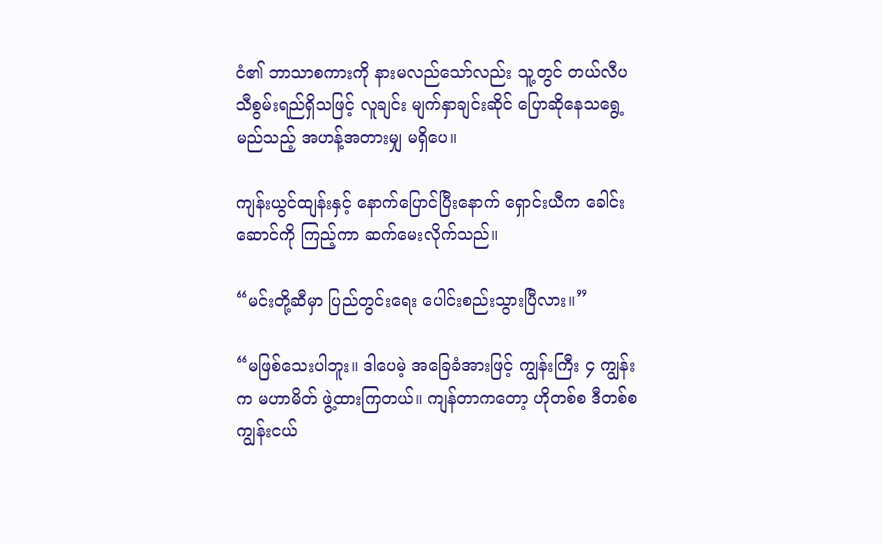ငံ၏ ဘာသာစကားကို နားမလည်သော်လည်း သူ့တွင် တယ်လီပသီစွမ်းရည်ရှိသဖြင့် လူချင်း မျက်နှာချင်းဆိုင် ပြောဆိုနေသရွေ့ မည်သည့် အဟန့်အတားမျှ မရှိပေ။

ကျန်းယွင်ထျန်းနှင့် နောက်ပြောင်ပြီးနောက် ရှောင်းယီက ခေါင်းဆောင်ကို ကြည့်ကာ ဆက်မေးလိုက်သည်။

“မင်းတို့ဆီမှာ ပြည်တွင်းရေး ပေါင်းစည်းသွားပြီလား။”

“မဖြစ်သေးပါဘူး။ ဒါပေမဲ့ အခြေခံအားဖြင့် ကျွန်းကြီး ၄ ကျွန်းက မဟာမိတ် ဖွဲ့ထားကြတယ်။ ကျန်တာကတော့ ဟိုတစ်စ ဒီတစ်စ ကျွန်းငယ်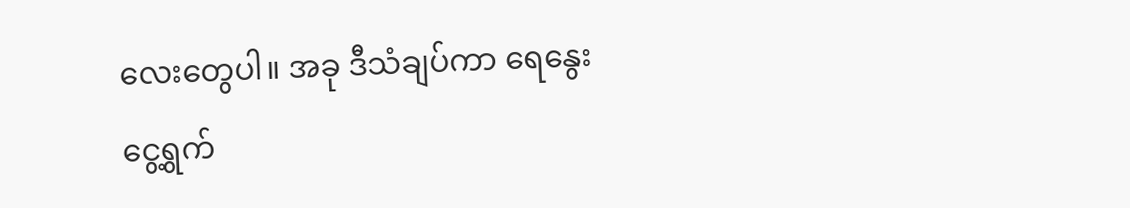လေးတွေပါ။ အခု ဒီသံချပ်ကာ ရေနွေးငွေ့ရွက်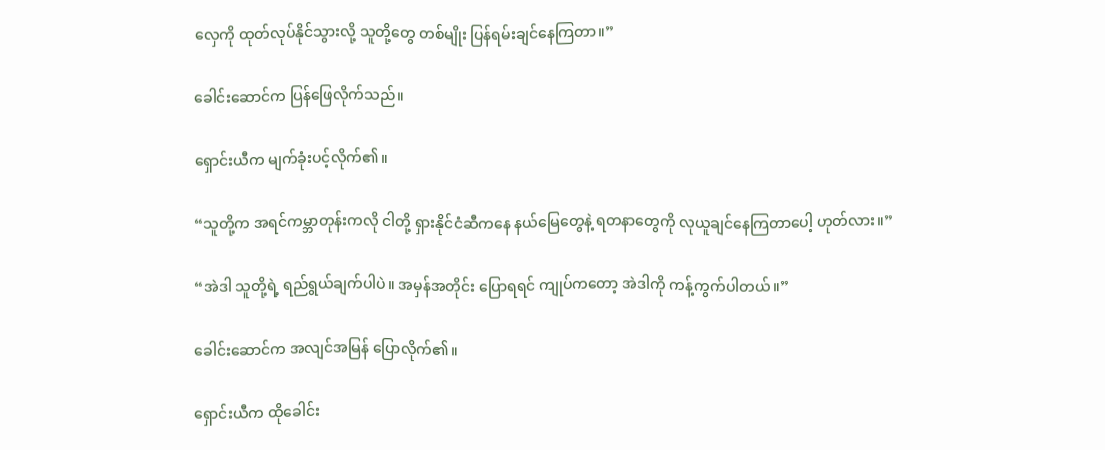လှေကို ထုတ်လုပ်နိုင်သွားလို့ သူတို့တွေ တစ်မျိုး ပြန်ရမ်းချင်နေကြတာ။”

ခေါင်းဆောင်က ပြန်ဖြေလိုက်သည်။

ရှောင်းယီက မျက်ခုံးပင့်လိုက်၏။

“သူတို့က အရင်ကမ္ဘာတုန်းကလို ငါတို့ ရှားနိုင်ငံဆီကနေ နယ်မြေတွေနဲ့ ရတနာတွေကို လုယူချင်နေကြတာပေါ့ ဟုတ်လား။”

“အဲဒါ သူတို့ရဲ့ ရည်ရွယ်ချက်ပါပဲ။ အမှန်အတိုင်း ပြောရရင် ကျုပ်ကတော့ အဲဒါကို ကန့်ကွက်ပါတယ်။”

ခေါင်းဆောင်က အလျင်အမြန် ပြောလိုက်၏။

ရှောင်းယီက ထိုခေါင်း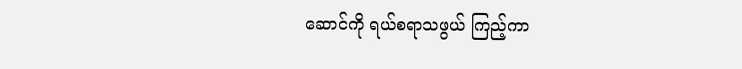ဆောင်ကို ရယ်စရာသဖွယ် ကြည့်ကာ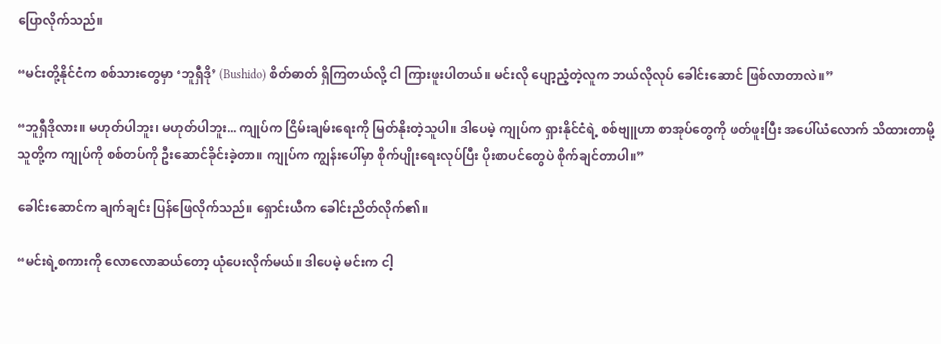ပြောလိုက်သည်။

“မင်းတို့နိုင်ငံက စစ်သားတွေမှာ ‘ဘူရှီဒို’ (Bushido) စိတ်ဓာတ် ရှိကြတယ်လို့ ငါ ကြားဖူးပါတယ်။ မင်းလို ပျော့ညံ့တဲ့လူက ဘယ်လိုလုပ် ခေါင်းဆောင် ဖြစ်လာတာလဲ။”

“ဘူရှီဒိုလား။ မဟုတ်ပါဘူး၊ မဟုတ်ပါဘူး... ကျုပ်က ငြိမ်းချမ်းရေးကို မြတ်နိုးတဲ့သူပါ။ ဒါပေမဲ့ ကျုပ်က ရှားနိုင်ငံရဲ့ စစ်ဗျူဟာ စာအုပ်တွေကို ဖတ်ဖူးပြီး အပေါ်ယံလောက် သိထားတာမို့ သူတို့က ကျုပ်ကို စစ်တပ်ကို ဦးဆောင်ခိုင်းခဲ့တာ။ ကျုပ်က ကျွန်းပေါ်မှာ စိုက်ပျိုးရေးလုပ်ပြီး ပိုးစာပင်တွေပဲ စိုက်ချင်တာပါ။”

ခေါင်းဆောင်က ချက်ချင်း ပြန်ဖြေလိုက်သည်။ ရှောင်းယီက ခေါင်းညိတ်လိုက်၏။

“မင်းရဲ့စကားကို လောလောဆယ်တော့ ယုံပေးလိုက်မယ်။ ဒါပေမဲ့ မင်းက ငါ့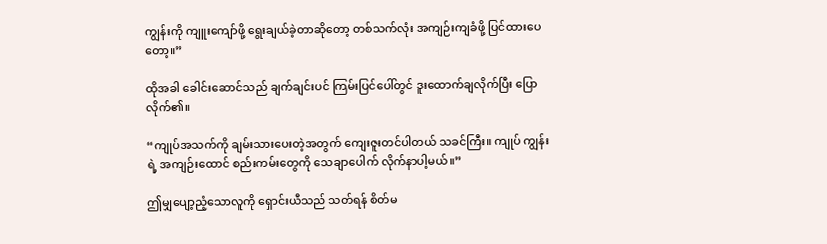ကျွန်းကို ကျူးကျော်ဖို့ ရွေးချယ်ခဲ့တာဆိုတော့ တစ်သက်လုံး အကျဉ်းကျခံဖို့ ပြင်ထားပေတော့။”

ထိုအခါ ခေါင်းဆောင်သည် ချက်ချင်းပင် ကြမ်းပြင်ပေါ်တွင် ဒူးထောက်ချလိုက်ပြီး ပြောလိုက်၏။

“ကျုပ်အသက်ကို ချမ်းသားပေးတဲ့အတွက် ကျေးဇူးတင်ပါတယ် သခင်ကြီး။ ကျုပ် ကျွန်းရဲ့ အကျဉ်းထောင် စည်းကမ်းတွေကို သေချာပေါက် လိုက်နာပါ့မယ်။”

ဤမျှပျော့ညံ့သောလူကို ရှောင်းယီသည် သတ်ရန် စိတ်မ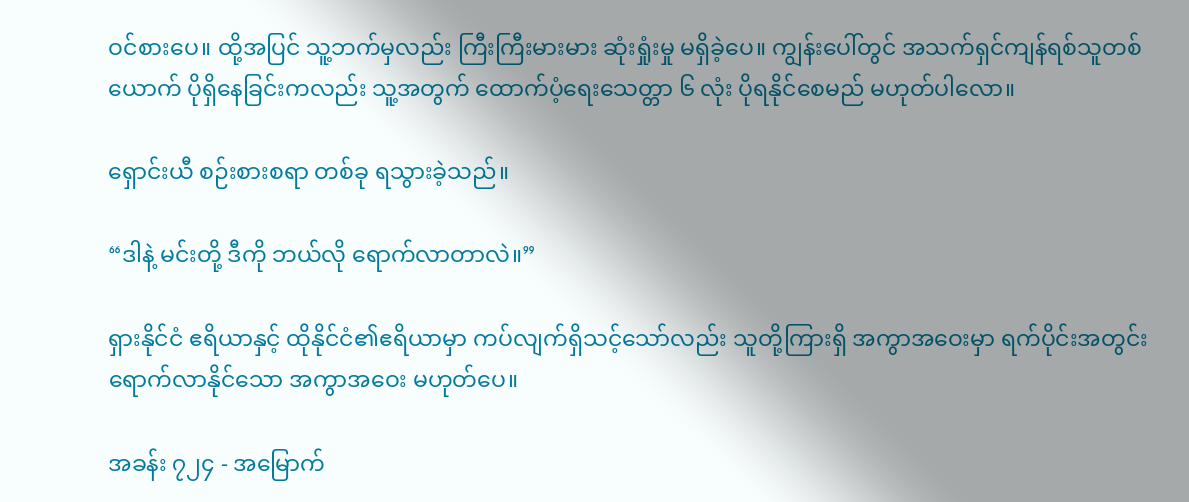ဝင်စားပေ။ ထို့အပြင် သူ့ဘက်မှလည်း ကြီးကြီးမားမား ဆုံးရှုံးမှု မရှိခဲ့ပေ။ ကျွန်းပေါ်တွင် အသက်ရှင်ကျန်ရစ်သူတစ်ယောက် ပိုရှိနေခြင်းကလည်း သူ့အတွက် ထောက်ပံ့ရေးသေတ္တာ ၆ လုံး ပိုရနိုင်စေမည် မဟုတ်ပါလော။

ရှောင်းယီ စဉ်းစားစရာ တစ်ခု ရသွားခဲ့သည်။

“ဒါနဲ့ မင်းတို့ ဒီကို ဘယ်လို ရောက်လာတာလဲ။”

ရှားနိုင်ငံ ဧရိယာနှင့် ထိုနိုင်ငံ၏ဧရိယာမှာ ကပ်လျက်ရှိသင့်သော်လည်း သူတို့ကြားရှိ အကွာအဝေးမှာ ရက်ပိုင်းအတွင်း ရောက်လာနိုင်သော အကွာအဝေး မဟုတ်ပေ။

အခန်း ၇၂၄ - အမြောက်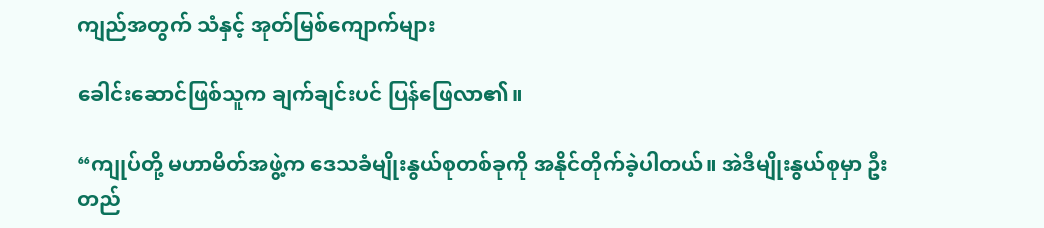ကျည်အတွက် သံနှင့် အုတ်မြစ်ကျောက်များ

ခေါင်းဆောင်ဖြစ်သူက ချက်ချင်းပင် ပြန်ဖြေလာ၏။

“ကျုပ်တို့ မဟာမိတ်အဖွဲ့က ဒေသခံမျိုးနွယ်စုတစ်ခုကို အနိုင်တိုက်ခဲ့ပါတယ်။ အဲဒီမျိုးနွယ်စုမှာ ဦးတည်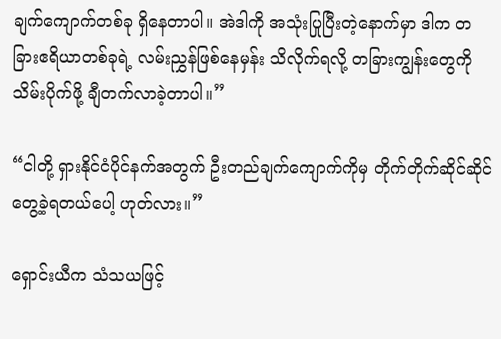ချက်ကျောက်တစ်ခု ရှိနေတာပါ။ အဲဒါကို အသုံးပြုပြီးတဲ့နောက်မှာ ဒါက တခြားဧရိယာတစ်ခုရဲ့ လမ်းညွှန်ဖြစ်နေမှန်း သိလိုက်ရလို့ တခြားကျွန်းတွေကို သိမ်းပိုက်ဖို့ ချီတက်လာခဲ့တာပါ။”

“ငါတို့ ရှားနိုင်ငံပိုင်နက်အတွက် ဦးတည်ချက်ကျောက်ကိုမှ တိုက်တိုက်ဆိုင်ဆိုင် တွေ့ခဲ့ရတယ်ပေါ့ ဟုတ်လား။”

ရှောင်းယီက သံသယဖြင့်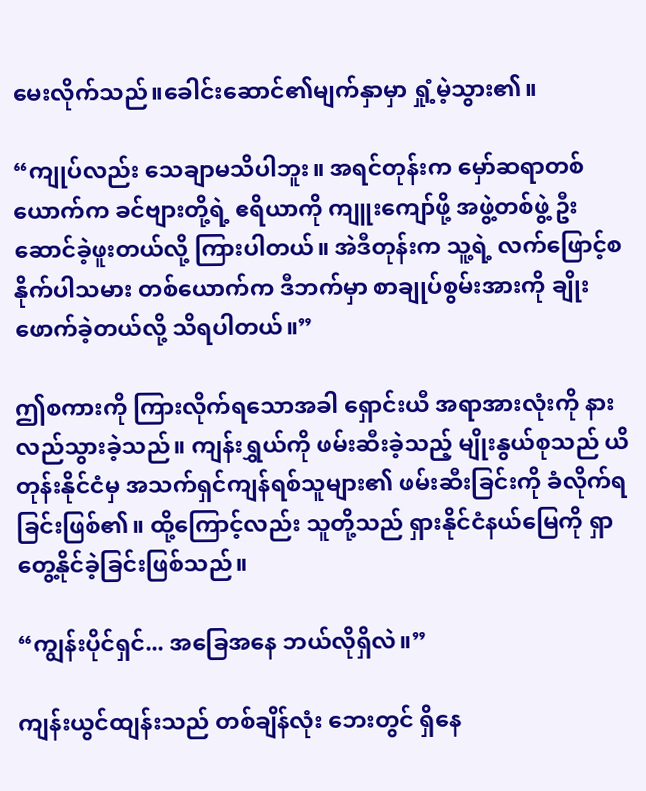မေးလိုက်သည်။ခေါင်းဆောင်၏မျက်နှာမှာ ရှုံ့မဲ့သွား၏။

“ကျုပ်လည်း သေချာမသိပါဘူး။ အရင်တုန်းက မှော်ဆရာတစ်ယောက်က ခင်ဗျားတို့ရဲ့ ဧရိယာကို ကျူးကျော်ဖို့ အဖွဲ့တစ်ဖွဲ့ ဦးဆောင်ခဲ့ဖူးတယ်လို့ ကြားပါတယ်။ အဲဒီတုန်းက သူ့ရဲ့ လက်ဖြောင့်စနိုက်ပါသမား တစ်ယောက်က ဒီဘက်မှာ စာချုပ်စွမ်းအားကို ချိုးဖောက်ခဲ့တယ်လို့ သိရပါတယ်။”

ဤစကားကို ကြားလိုက်ရသောအခါ ရှောင်းယီ အရာအားလုံးကို နားလည်သွားခဲ့သည်။ ကျန်းရွှယ်ကို ဖမ်းဆီးခဲ့သည့် မျိုးနွယ်စုသည် ယိတုန်းနိုင်ငံမှ အသက်ရှင်ကျန်ရစ်သူများ၏ ဖမ်းဆီးခြင်းကို ခံလိုက်ရခြင်းဖြစ်၏။ ထို့ကြောင့်လည်း သူတို့သည် ရှားနိုင်ငံနယ်မြေကို ရှာတွေ့နိုင်ခဲ့ခြင်းဖြစ်သည်။

“ကျွန်းပိုင်ရှင်... အခြေအနေ ဘယ်လိုရှိလဲ။”

ကျန်းယွင်ထျန်းသည် တစ်ချိန်လုံး ဘေးတွင် ရှိနေ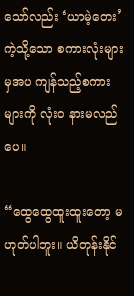သော်လည်း ‘ယာမဲ့တေး’ ကဲ့သို့သော စကားလုံးများမှအပ ကျန်သည့်စကားများကို လုံးဝ နားမလည်ပေ။

“ထွေထွေထူးထူးတော့ မဟုတ်ပါဘူး။ ယိတုန်းနိုင်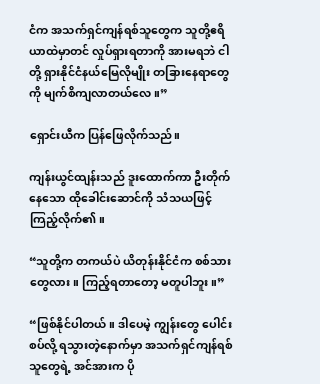ငံက အသက်ရှင်ကျန်ရစ်သူတွေက သူတို့ဧရိယာထဲမှာတင် လှုပ်ရှားရတာကို အားမရဘဲ ငါတို့ ရှားနိုင်ငံနယ်‌မြေလိုမျိုး တခြားနေရာတွေကို မျက်စိကျလာတယ်လေ။”

ရှောင်းယီက ပြန်ဖြေလိုက်သည်။

ကျန်းယွင်ထျန်းသည် ဒူးထောက်ကာ ဦးတိုက်နေသော ထိုခေါင်းဆောင်ကို သံသယဖြင့် ကြည့်လိုက်၏။

“သူတို့က တကယ်ပဲ ယိတုန်းနိုင်ငံက စစ်သားတွေလား။ ကြည့်ရတာတော့ မတူပါဘူး။”

“ဖြစ်နိုင်ပါတယ်။ ဒါပေမဲ့ ကျွန်းတွေ ပေါင်းစပ်လို့ ရသွားတဲ့နောက်မှာ အသက်ရှင်ကျန်ရစ်သူတွေရဲ့ အင်အားက ပို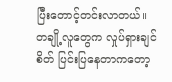ပြီးတောင့်တင်းလာတယ်။ တချို့လူတွေက လှုပ်ရှားချင်စိတ် ပြင်းပြနေတာကတော့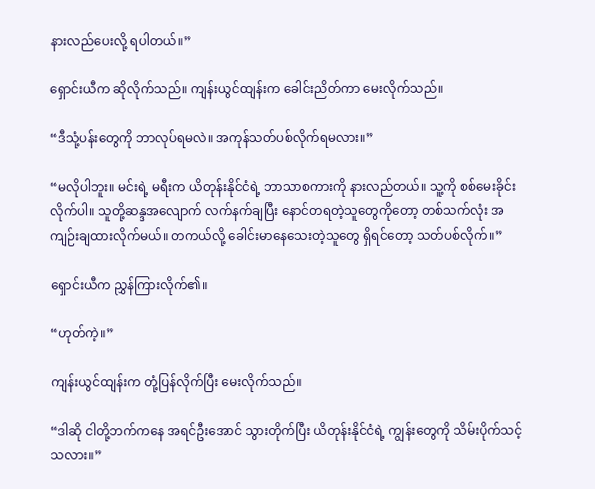နားလည်ပေးလို့ ရပါတယ်။”

ရှောင်းယီက ဆိုလိုက်သည်။ ကျန်းယွင်ထျန်းက ခေါင်းညိတ်ကာ မေးလိုက်သည်။

“ဒီသုံ့ပန်းတွေကို ဘာလုပ်ရမလဲ။ အကုန်သတ်ပစ်လိုက်ရမလား။”

“မလိုပါဘူး။ မင်းရဲ့ မရီးက ယိတုန်းနိုင်ငံရဲ့ ဘာသာစကားကို နားလည်တယ်။ သူ့ကို စစ်မေးခိုင်းလိုက်ပါ။ သူတို့ဆန္ဒအလျောက် လက်နက်ချပြီး နောင်တရတဲ့သူတွေကိုတော့ တစ်သက်လုံး အကျဉ်းချထားလိုက်မယ်။ တကယ်လို့ ခေါင်းမာနေသေးတဲ့သူတွေ ရှိရင်တော့ သတ်ပစ်လိုက်။”

ရှောင်းယီက ညွှန်ကြားလိုက်၏။

“ဟုတ်ကဲ့။”

ကျန်းယွင်ထျန်းက တုံ့ပြန်လိုက်ပြီး မေးလိုက်သည်။

“ဒါဆို ငါတို့ဘက်ကနေ အရင်ဦးအောင် သွားတိုက်ပြီး ယိတုန်းနိုင်ငံရဲ့ ကျွန်းတွေကို သိမ်းပိုက်သင့်သလား။”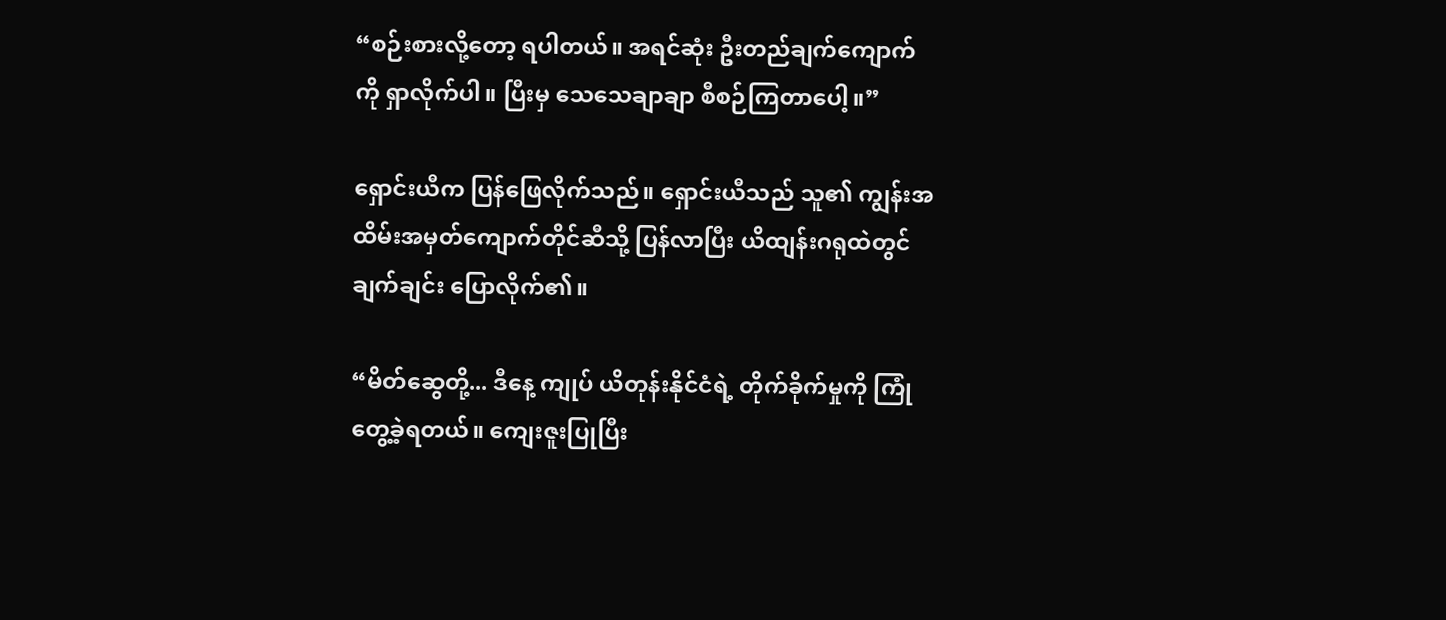“စဉ်းစားလို့တော့ ရပါတယ်။ အရင်ဆုံး ဦးတည်ချက်ကျောက်ကို ရှာလိုက်ပါ။ ပြီးမှ သေသေချာချာ စီစဉ်ကြတာပေါ့။”

ရှောင်းယီက ပြန်ဖြေလိုက်သည်။ ရှောင်းယီသည် သူ၏ ကျွန်းအထိမ်းအမှတ်ကျောက်တိုင်ဆီသို့ ပြန်လာပြီး ယိထျန်းဂရုထဲတွင် ချက်ချင်း ပြောလိုက်၏။

“မိတ်ဆွေတို့... ဒီနေ့ ကျုပ် ယိတုန်းနိုင်ငံရဲ့ တိုက်ခိုက်မှုကို ကြုံတွေ့ခဲ့ရတယ်။ ကျေးဇူးပြုပြီး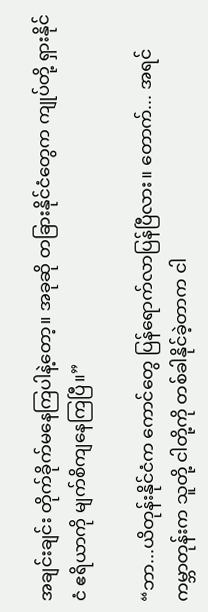အချင်းချင်း တိုက်ခိုက်မနေကြပါနဲ့တော့။ အခုဆို တခြားနိုင်ငံတွေက ကျုပ်တို့ ရှားနိုင်ငံ ဧရိယာကို မျက်စိကျနေကြပြီ။”

“ဘာ...ယိတုန်းနိုင်ငံက ကောင်တွေ ပြန်ရောက်လာပြန်ပြီလား။ တောက်... အရင်ကမ္ဘာတုန်းက သူတို့ ငါတို့ကို တစ်ခါနိုင်ခဲ့တာက ငါ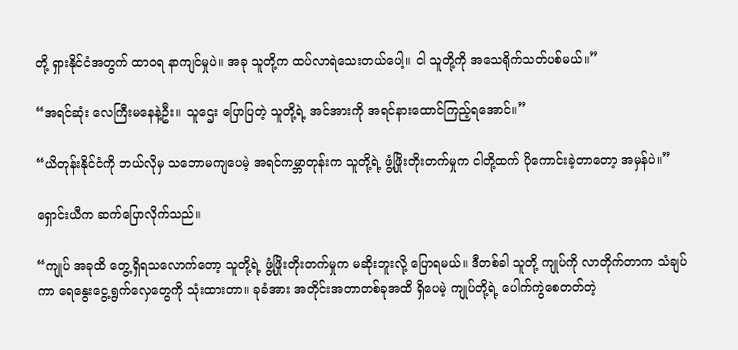တို့ ရှားနိုင်ငံအတွက် ထာဝရ နာကျင်မှုပဲ။ အခု သူတို့က ထပ်လာရဲသေးတယ်ပေါ့။ ငါ သူတို့ကို အသေရိုက်သတ်ပစ်မယ်။”

“အရင်ဆုံး လေကြီးမနေနဲ့ဦး။ သူဌေး ပြောပြတဲ့ သူတို့ရဲ့ အင်အားကို အရင်နားထောင်ကြည့်ရအောင်။”

“ယိတုန်းနိုင်ငံကို ဘယ်လိုမှ သဘောမကျပေမဲ့ အရင်ကမ္ဘာတုန်းက သူတို့ရဲ့ ဖွံ့ဖြိုးတိုးတက်မှုက ငါတို့ထက် ပိုကောင်းခဲ့တာတော့ အမှန်ပဲ။”

ရှောင်းယီက ဆက်ပြောလိုက်သည်။

“ကျုပ် အခုထိ တွေ့ရှိရသလောက်တော့ သူတို့ရဲ့ ဖွံ့ဖြိုးတိုးတက်မှုက မဆိုးဘူးလို့ ပြောရမယ်။ ဒီတစ်ခါ သူတို့ ကျုပ်ကို လာတိုက်တာက သံချပ်ကာ ရေနွေးငွေ့ရွက်လှေတွေကို သုံးထားတာ။ ခုခံအား အတိုင်းအတာတစ်ခုအထိ ရှိပေမဲ့ ကျုပ်တို့ရဲ့ ပေါက်ကွဲစေတတ်တဲ့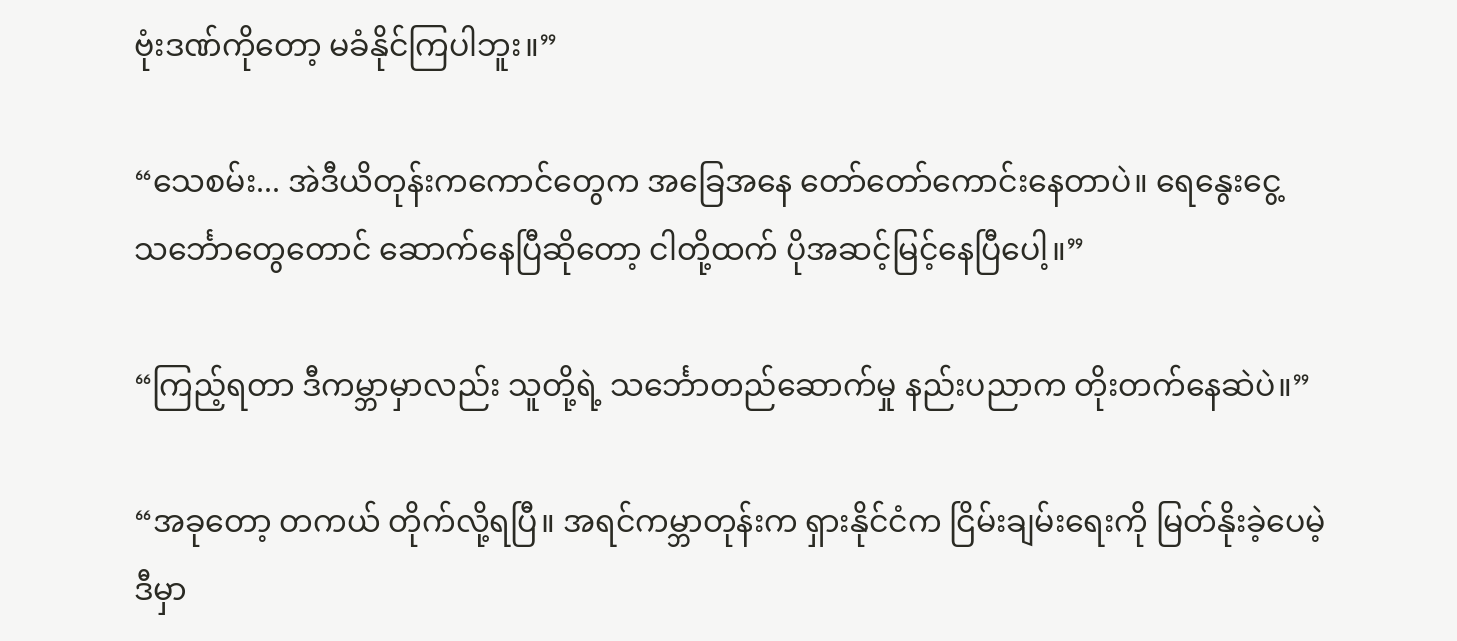ဗုံးဒဏ်ကိုတော့ မခံနိုင်ကြပါဘူး။”

“သေစမ်း... အဲဒီယိတုန်းကကောင်တွေက အခြေအနေ တော်တော်ကောင်းနေတာပဲ။ ရေနွေးငွေ့သင်္ဘောတွေတောင် ဆောက်နေပြီဆိုတော့ ငါတို့ထက် ပိုအဆင့်မြင့်နေပြီပေါ့။”

“ကြည့်ရတာ ဒီကမ္ဘာမှာလည်း သူတို့ရဲ့ သင်္ဘောတည်ဆောက်မှု နည်းပညာက တိုးတက်နေဆဲပဲ။”

“အခုတော့ တကယ် တိုက်လို့ရပြီ။ အရင်ကမ္ဘာတုန်းက ရှားနိုင်ငံက ငြိမ်းချမ်းရေးကို မြတ်နိုးခဲ့ပေမဲ့ ဒီမှာ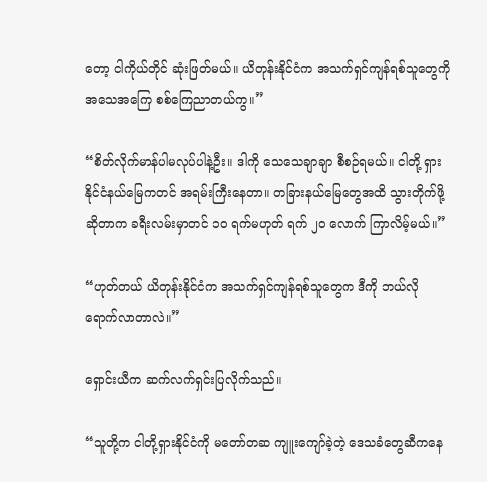တော့ ငါကိုယ်တိုင် ဆုံးဖြတ်မယ်။ ယိတုန်းနိုင်ငံက အသက်ရှင်ကျန်ရစ်သူတွေကို အသေအကြေ စစ်ကြေညာတယ်ကွ။”

“စိတ်လိုက်မာန်ပါမလုပ်ပါနဲ့ဦး။ ဒါကို သေသေချာချာ စီစဉ်ရမယ်။ ငါတို့ ရှားနိုင်ငံနယ်မြေကတင် အရမ်းကြီးနေတာ။ တခြားနယ်မြေတွေအထိ သွားတိုက်ဖို့ဆိုတာက ခရီးလမ်းမှာတင် ၁၀ ရက်မဟုတ် ရက် ၂၀ လောက် ကြာလိမ့်မယ်။”

“ဟုတ်တယ် ယိတုန်းနိုင်ငံက အသက်ရှင်ကျန်ရစ်သူတွေက ဒီကို ဘယ်လို ရောက်လာတာလဲ။”

ရှောင်းယီက ဆက်လက်ရှင်းပြလိုက်သည်။

“သူတို့က ငါတို့ရှားနိုင်ငံကို မတော်တဆ ကျူးကျော်ခဲ့တဲ့ ဒေသခံတွေဆီကနေ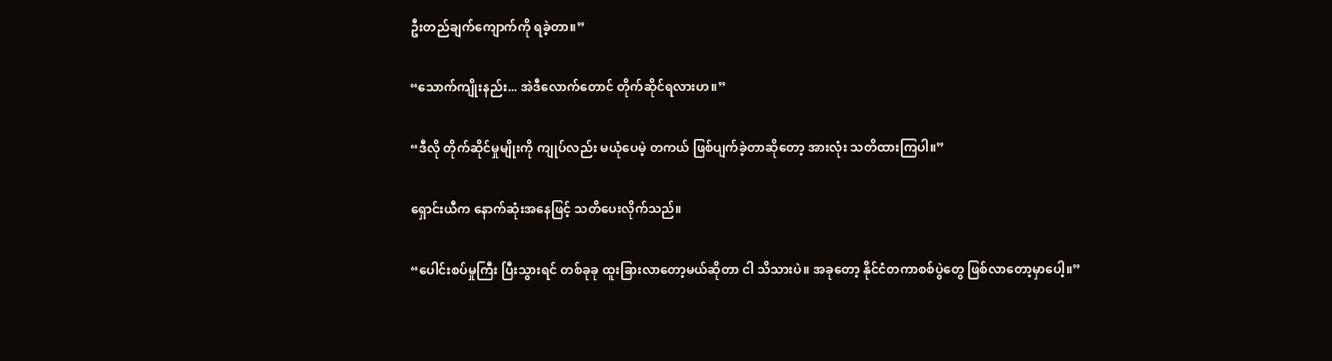ဦးတည်ချက်ကျောက်ကို ရခဲ့တာ။”

“သောက်ကျိုးနည်း... အဲဒီလောက်တောင် တိုက်ဆိုင်ရလားဟ။”

“ဒီလို တိုက်ဆိုင်မှုမျိုးကို ကျုပ်လည်း မယုံပေမဲ့ တကယ် ဖြစ်ပျက်ခဲ့တာဆိုတော့ အားလုံး သတိထားကြပါ။”

ရှောင်းယီက နောက်ဆုံးအနေဖြင့် သတိပေးလိုက်သည်။

“ပေါင်းစပ်မှုကြီး ပြီးသွားရင် တစ်ခုခု ထူးခြားလာတော့မယ်ဆိုတာ ငါ သိသားပဲ။ အခုတော့ နိုင်ငံတကာစစ်ပွဲတွေ ဖြစ်လာတော့မှာပေါ့။”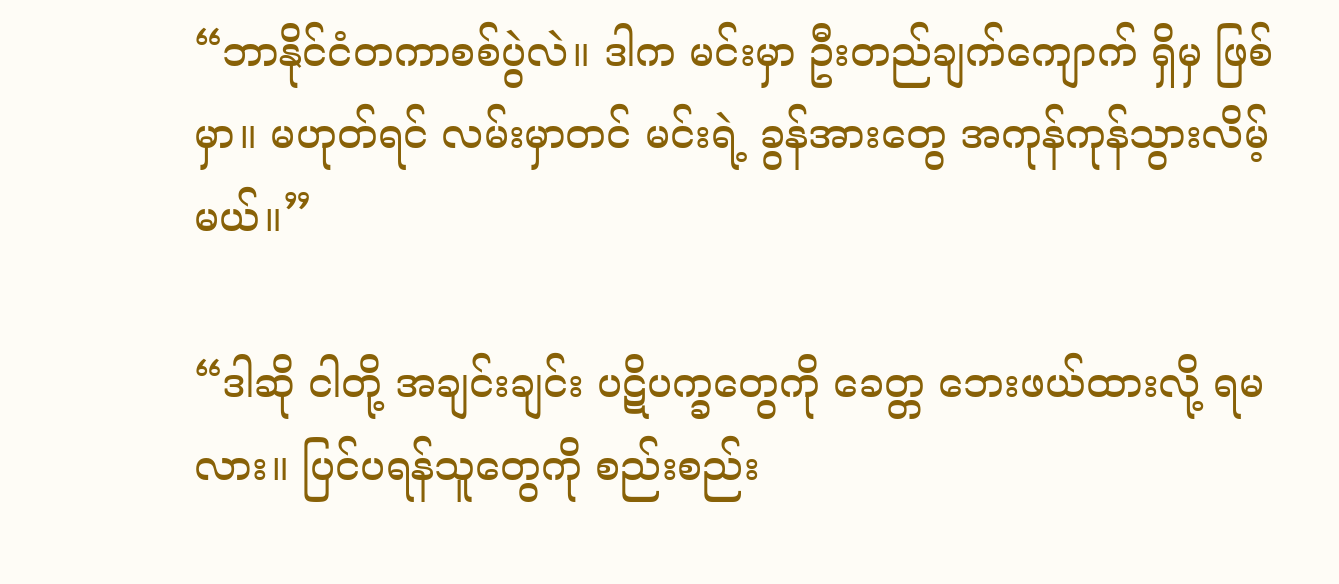“ဘာနိုင်ငံတကာစစ်ပွဲလဲ။ ဒါက မင်းမှာ ဦးတည်ချက်ကျောက် ရှိမှ ဖြစ်မှာ။ မဟုတ်ရင် လမ်းမှာတင် မင်းရဲ့ ခွန်အားတွေ အကုန်ကုန်သွားလိမ့်မယ်။”

“ဒါဆို ငါတို့ အချင်းချင်း ပဋိပက္ခတွေကို ခေတ္တ ဘေးဖယ်ထားလို့ ရမလား။ ပြင်ပရန်သူတွေကို စည်းစည်း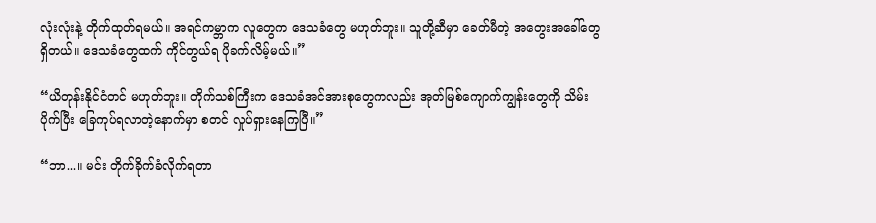လုံးလုံးနဲ့ တိုက်ထုတ်ရမယ်။ အရင်ကမ္ဘာက လူတွေက ဒေသခံတွေ မဟုတ်ဘူး။ သူတို့ဆီမှာ ခေတ်မီတဲ့ အတွေးအခေါ်တွေ ရှိတယ်။ ဒေသခံတွေထက် ကိုင်တွယ်ရ ပိုခက်လိမ့်မယ်။”

“ယိတုန်းနိုင်ငံတင် မဟုတ်ဘူး။ တိုက်သစ်ကြီးက ဒေသခံအင်အားစုတွေကလည်း အုတ်မြစ်ကျောက်ကျွန်းတွေကို သိမ်းပိုက်ပြီး ခြေကုပ်ရလာတဲ့နောက်မှာ စတင် လှုပ်ရှားနေကြပြီ။”

“ဘာ...။ မင်း တိုက်ခိုက်ခံလိုက်ရတာ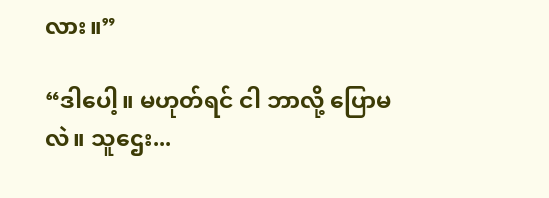လား။”

“ဒါပေါ့။ မဟုတ်ရင် ငါ ဘာလို့ ပြောမလဲ။ သူဌေး...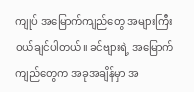ကျုပ် အမြောက်ကျည်တွေ အများကြီး ဝယ်ချင်ပါတယ်။ ခင်ဗျားရဲ့ အမြောက်ကျည်တွေက အခုအချိန်မှာ အ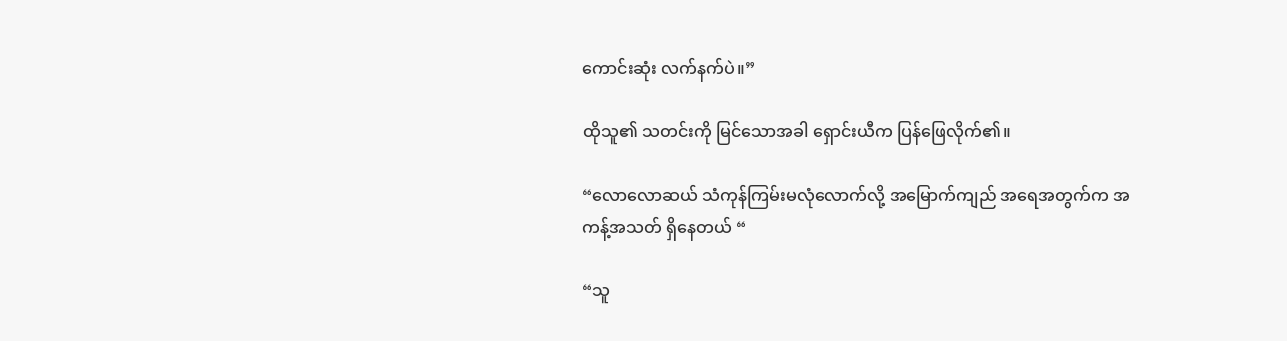ကောင်းဆုံး လက်နက်ပဲ။”

ထိုသူ၏ သတင်းကို မြင်သောအခါ ရှောင်းယီက ပြန်ဖြေလိုက်၏။

“လောလောဆယ် သံကုန်ကြမ်းမလုံလောက်လို့ အမြောက်ကျည် အရေအတွက်က အကန့်အသတ် ရှိနေတယ် “

“သူ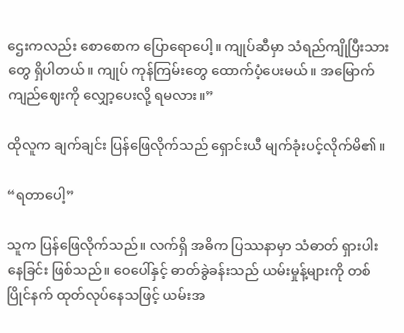ဌေးကလည်း စောစောက ပြောရောပေါ့။ ကျုပ်ဆီမှာ သံရည်ကျိုပြီးသားတွေ ရှိပါတယ်။ ကျုပ် ကုန်ကြမ်းတွေ ထောက်ပံ့ပေးမယ်။ အမြောက်ကျည်ဈေးကို လျှော့ပေးလို့ ရမလား။”

ထိုလူက ချက်ချင်း ပြန်ဖြေလိုက်သည် ရှောင်းယီ မျက်ခုံးပင့်လိုက်မိ၏။

“ရတာပေါ့”

သူက ပြန်ဖြေလိုက်သည်။ လက်ရှိ အဓိက ပြဿနာမှာ သံဓာတ် ရှားပါးနေခြင်း ဖြစ်သည်။ ဝေပေါ်နှင့် ဓာတ်ခွဲခန်းသည် ယမ်းမှုန့်များကို တစ်ပြိုင်နက် ထုတ်လုပ်နေသဖြင့် ယမ်းအ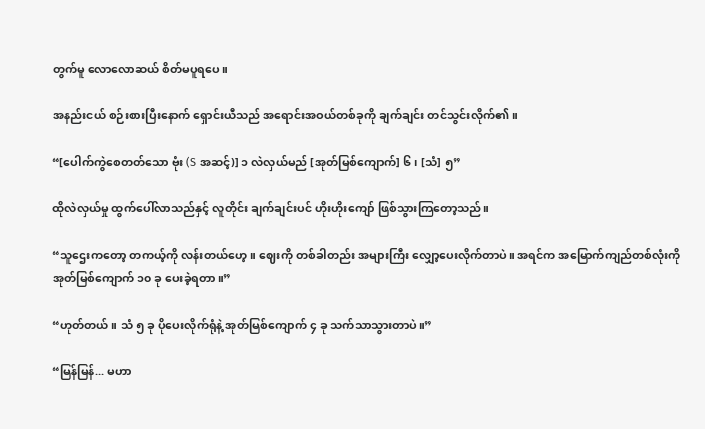တွက်မူ လောလောဆယ် စိတ်မပူရပေ။

အနည်းငယ် စဉ်းစားပြီးနောက် ရှောင်းယီသည် အရောင်းအဝယ်တစ်ခုကို ချက်ချင်း တင်သွင်းလိုက်၏။

“[ပေါက်ကွဲစေတတ်သော ဗုံး (S အဆင့်)] ၁ လဲလှယ်မည် [အုတ်မြစ်ကျောက်] ၆ ၊ [သံ] ၅”

ထိုလဲလှယ်မှု ထွက်ပေါ်လာသည်နှင့် လူတိုင်း ချက်ချင်းပင် ဟိုးဟိုးကျော် ဖြစ်သွားကြတော့သည်။

“သူဌေးကတော့ တကယ့်ကို လန်းတယ်ဟေ့။ ဈေးကို တစ်ခါတည်း အများကြီး လျှော့ပေးလိုက်တာပဲ။ အရင်က အမြောက်ကျည်တစ်လုံးကို အုတ်မြစ်ကျောက် ၁၀ ခု ပေးခဲ့ရတာ။”

“ဟုတ်တယ်။ သံ ၅ ခု ပိုပေးလိုက်ရုံနဲ့ အုတ်မြစ်ကျောက် ၄ ခု သက်သာသွားတာပဲ။”

“မြန်မြန်... မဟာ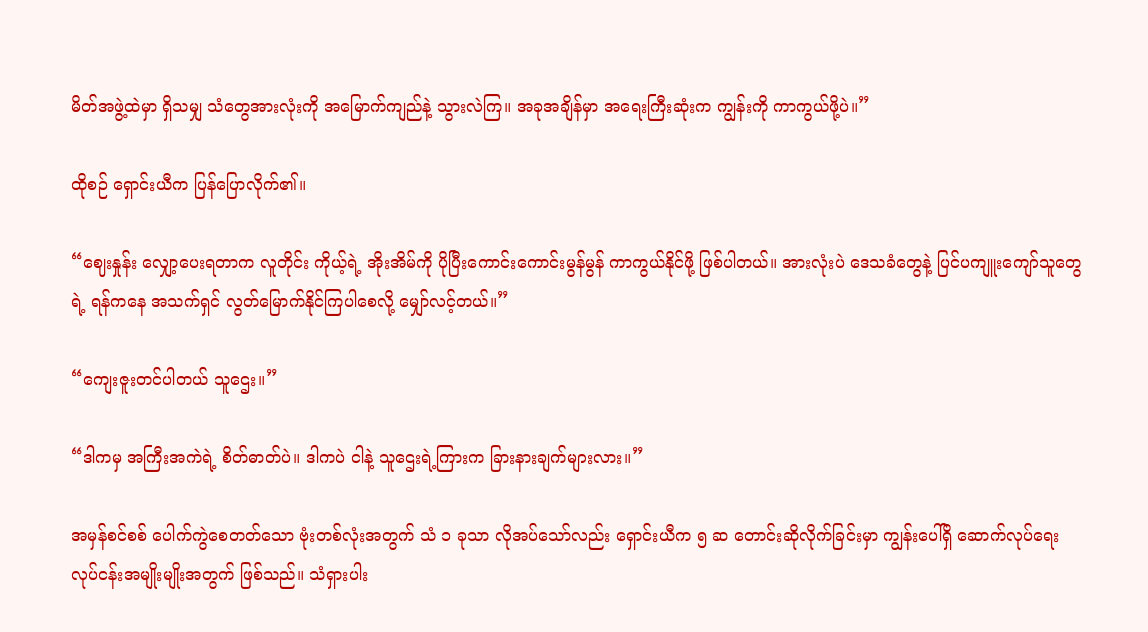မိတ်အဖွဲ့ထဲမှာ ရှိသမျှ သံတွေအားလုံးကို အမြောက်ကျည်နဲ့ သွားလဲကြ။ အခုအချိန်မှာ အရေးကြီးဆုံးက ကျွန်းကို ကာကွယ်ဖို့ပဲ။”

ထိုစဉ် ရှောင်းယီက ပြန်ပြောလိုက်၏။

“ဈေးနှုန်း လျှော့ပေးရတာက လူတိုင်း ကိုယ့်ရဲ့ အိုးအိမ်ကို ပိုပြီးကောင်းကောင်းမွန်မွန် ကာကွယ်နိုင်ဖို့ ဖြစ်ပါတယ်။ အားလုံးပဲ ဒေသခံတွေနဲ့ ပြင်ပကျူးကျော်သူတွေရဲ့ ရန်ကနေ အသက်ရှင် လွတ်မြောက်နိုင်ကြပါစေလို့ မျှော်လင့်တယ်။”

“ကျေးဇူးတင်ပါတယ် သူဌေး။”

“ဒါကမှ အကြီးအကဲရဲ့ စိတ်ဓာတ်ပဲ။ ဒါကပဲ ငါနဲ့ သူဌေးရဲ့ကြားက ခြားနားချက်များလား။”

အမှန်စင်စစ် ပေါက်ကွဲစေတတ်သော ဗုံးတစ်လုံးအတွက် သံ ၁ ခုသာ လိုအပ်သော်လည်း ရှောင်းယီက ၅ ဆ တောင်းဆိုလိုက်ခြင်းမှာ ကျွန်းပေါ်ရှိ ဆောက်လုပ်ရေး လုပ်ငန်းအမျိုးမျိုးအတွက် ဖြစ်သည်။ သံရှားပါး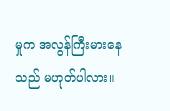မှုက အလွန်ကြီးမားနေသည် မဟုတ်ပါလား။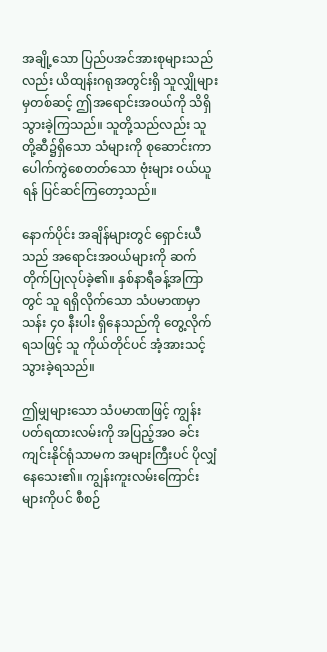အချို့သော ပြည်ပအင်အားစုများသည်လည်း ယိထျန်းဂရုအတွင်းရှိ သူလျှိုများမှတစ်ဆင့် ဤအရောင်းအဝယ်ကို သိရှိသွားခဲ့ကြသည်။ သူတို့သည်လည်း သူတို့ဆီ၌ရှိသော သံများကို စုဆောင်းကာ ပေါက်ကွဲစေတတ်သော ဗုံးများ ဝယ်ယူရန် ပြင်ဆင်ကြတော့သည်။

နောက်ပိုင်း အချိန်များတွင် ရှောင်းယီသည် အရောင်းအဝယ်များကို ဆက်တိုက်ပြုလုပ်ခဲ့၏။ နှစ်နာရီခန့်အကြာတွင် သူ ရရှိလိုက်သော သံပမာဏမှာ သန်း ၄၀ နီးပါး ရှိနေသည်ကို တွေ့လိုက်ရသဖြင့် သူ ကိုယ်တိုင်ပင် အံ့အားသင့်သွားခဲ့ရသည်။

ဤမျှများသော သံပမာဏဖြင့် ကျွန်းပတ်ရထားလမ်းကို အပြည့်အဝ ခင်းကျင်းနိုင်ရုံသာမက အများကြီးပင် ပိုလျှံနေသေး၏။ ကျွန်းကူးလမ်းကြောင်းများကိုပင် စီစဉ်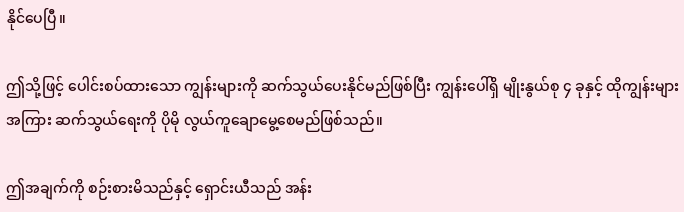နိုင်ပေပြီ။

ဤသို့ဖြင့် ပေါင်းစပ်ထားသော ကျွန်းများကို ဆက်သွယ်ပေးနိုင်မည်ဖြစ်ပြီး ကျွန်းပေါ်ရှိ မျိုးနွယ်စု ၄ ခုနှင့် ထိုကျွန်းများအကြား ဆက်သွယ်ရေးကို ပိုမို လွယ်ကူချောမွေ့စေမည်ဖြစ်သည်။

ဤအချက်ကို စဉ်းစားမိသည်နှင့် ရှောင်းယီသည် အန်း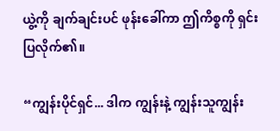ယွဲ့ကို ချက်ချင်းပင် ဖုန်းခေါ်ကာ ဤကိစ္စကို ရှင်းပြလိုက်၏။

“ကျွန်းပိုင်ရှင်... ဒါက ကျွန်းနဲ့ ကျွန်းသူကျွန်း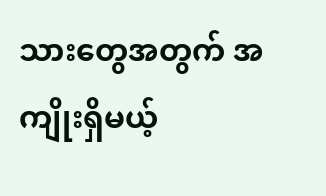သားတွေအတွက် အကျိုးရှိမယ့်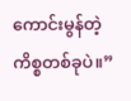ကောင်းမွန်တဲ့ ကိစ္စတစ်ခုပဲ။”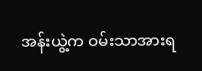အန်းယွဲ့က ဝမ်းသာအားရ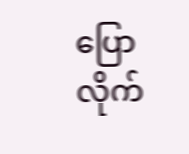ပြောလိုက်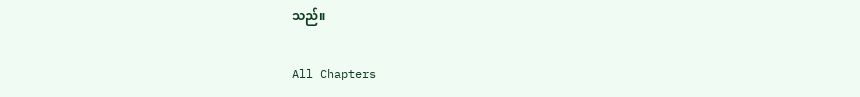သည်။

All Chapters